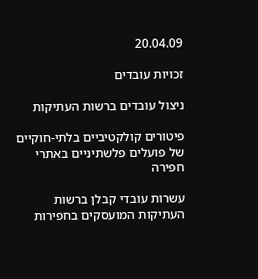20.04.09

זכויות עובדים

ניצול עובדים ברשות העתיקות

פיטורים קולקטיביים בלתי-חוקיים של פועלים פלשתיניים באתרי חפירה

עשרות עובדי קבלן ברשות העתיקות המועסקים בחפירות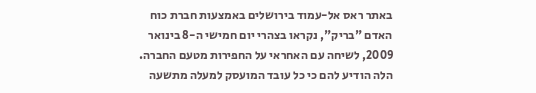באתר ראס אל-עמוד בירושלים באמצעות חברת כוח האדם "בריק", נקראו בצהרי יום חמישי ה-8 בינואר 2009, לשיחה עם האחראי על החפירות מטעם החברה. הלה הודיע להם כי כל עובד המועסק למעלה מתשעה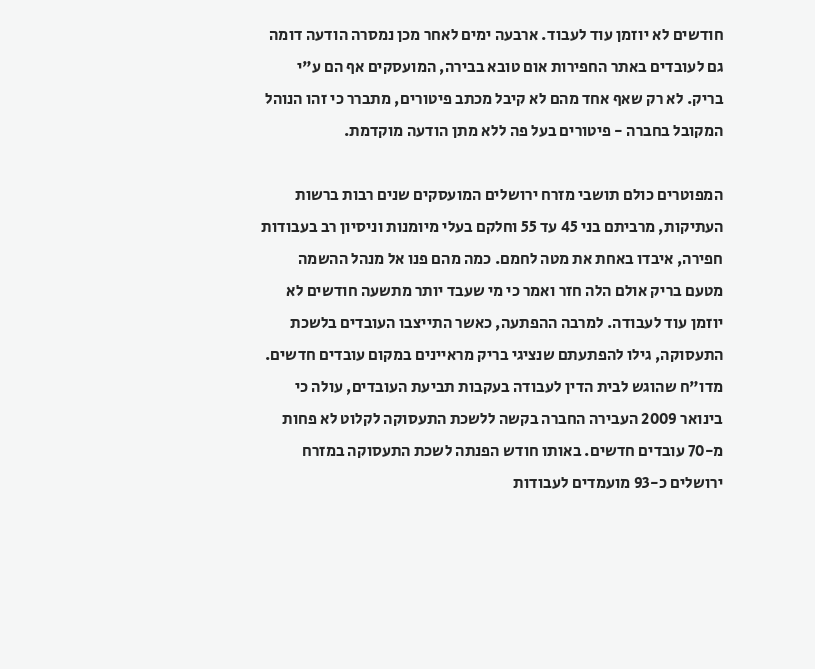חודשים לא יוזמן עוד לעבוד. ארבעה ימים לאחר מכן נמסרה הודעה דומה גם לעובדים באתר החפירות אום טובא בבירה, המועסקים אף הם ע"י בריק. לא רק שאף אחד מהם לא קיבל מכתב פיטורים, מתברר כי זהו הנוהל המקובל בחברה - פיטורים בעל פה ללא מתן הודעה מוקדמת.

המפוטרים כולם תושבי מזרח ירושלים המועסקים שנים רבות ברשות העתיקות, מרביתם בני 45 עד 55 וחלקם בעלי מיומנות וניסיון רב בעבודות חפירה, איבדו באחת את מטה לחמם. כמה מהם פנו אל מנהל ההשמה מטעם בריק אולם הלה חזר ואמר כי מי שעבד יותר מתשעה חודשים לא יוזמן עוד לעבודה. למרבה ההפתעה, כאשר התייצבו העובדים בלשכת התעסוקה, גילו להפתעתם שנציגי בריק מראיינים במקום עובדים חדשים. מדו"ח שהוגש לבית הדין לעבודה בעקבות תביעת העובדים, עולה כי בינואר 2009 העבירה החברה בקשה ללשכת התעסוקה לקלוט לא פחות מ-70 עובדים חדשים. באותו חודש הפנתה לשכת התעסוקה במזרח ירושלים כ-93 מועמדים לעבודות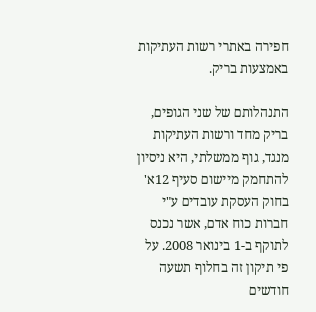חפירה באתרי רשות העתיקות באמצעות בריק.

התנהלותם של שני הגופים, בריק מחד ורשות העתיקות מנגד, גוף ממשלתי, היא ניסיון להתחמק מיישום סעיף 12א' בחוק העסקת עובדים ע"י חברות כוח אדם, אשר נכנס לתוקף ב-1 בינואר 2008. על פי תיקון זה בחלוף תשעה חודשים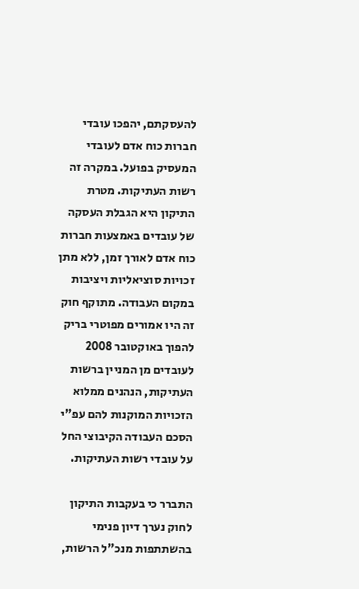להעסקתם, יהפכו עובדי חברות כוח אדם לעובדי המעסיק בפועל. במקרה זה רשות העתיקות. מטרת התיקון היא הגבלת העסקה של עובדים באמצעות חברות כוח אדם לאורך זמן, ללא מתן זכויות סוציאליות ויציבות במקום העבודה. מתוקף חוק זה היו אמורים מפוטרי בריק להפוך באוקטובר 2008 לעובדים מן המניין ברשות העתיקות, הנהנים ממלוא הזכויות המוקנות להם עפ"י הסכם העבודה הקיבוצי החל על עובדי רשות העתיקות.

התברר כי בעקבות התיקון לחוק נערך דיון פנימי בהשתתפות מנכ"ל הרשות,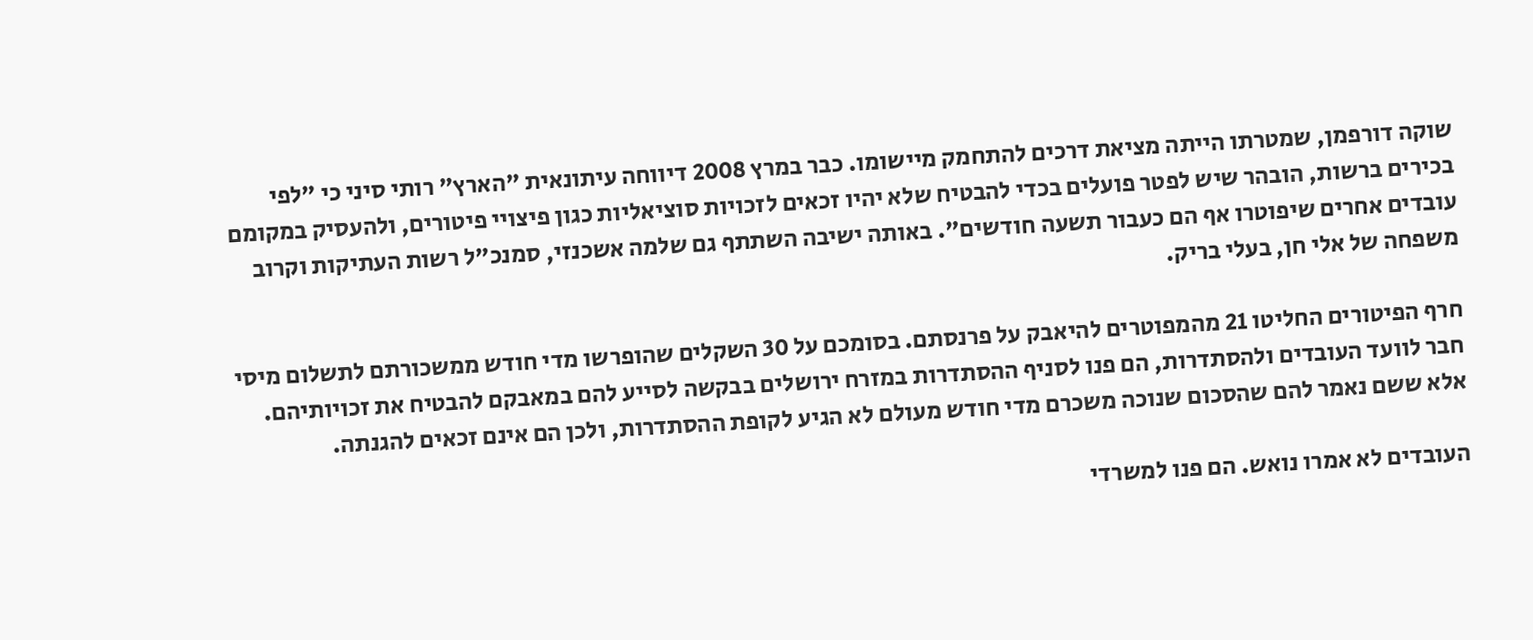שוקה דורפמן, שמטרתו הייתה מציאת דרכים להתחמק מיישומו. כבר במרץ 2008 דיווחה עיתונאית "הארץ" רותי סיני כי "לפי בכירים ברשות, הובהר שיש לפטר פועלים בכדי להבטיח שלא יהיו זכאים לזכויות סוציאליות כגון פיצויי פיטורים, ולהעסיק במקומם עובדים אחרים שיפוטרו אף הם כעבור תשעה חודשים". באותה ישיבה השתתף גם שלמה אשכנזי, סמנכ"ל רשות העתיקות וקרוב משפחה של אלי חן, בעלי בריק.

חרף הפיטורים החליטו 21 מהמפוטרים להיאבק על פרנסתם. בסומכם על 30 השקלים שהופרשו מדי חודש ממשכורתם לתשלום מיסי חבר לוועד העובדים ולהסתדרות, הם פנו לסניף ההסתדרות במזרח ירושלים בבקשה לסייע להם במאבקם להבטיח את זכויותיהם. אלא ששם נאמר להם שהסכום שנוכה משכרם מדי חודש מעולם לא הגיע לקופת ההסתדרות, ולכן הם אינם זכאים להגנתה.

העובדים לא אמרו נואש. הם פנו למשרדי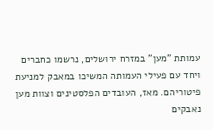עמותת "מען" במזרח ירושלים, נרשמו כחברים ויחד עם פעילי העמותה המשיכו במאבק למניעת פיטוריהם. מאז, העובדים הפלסטינים וצוות מען נאבקים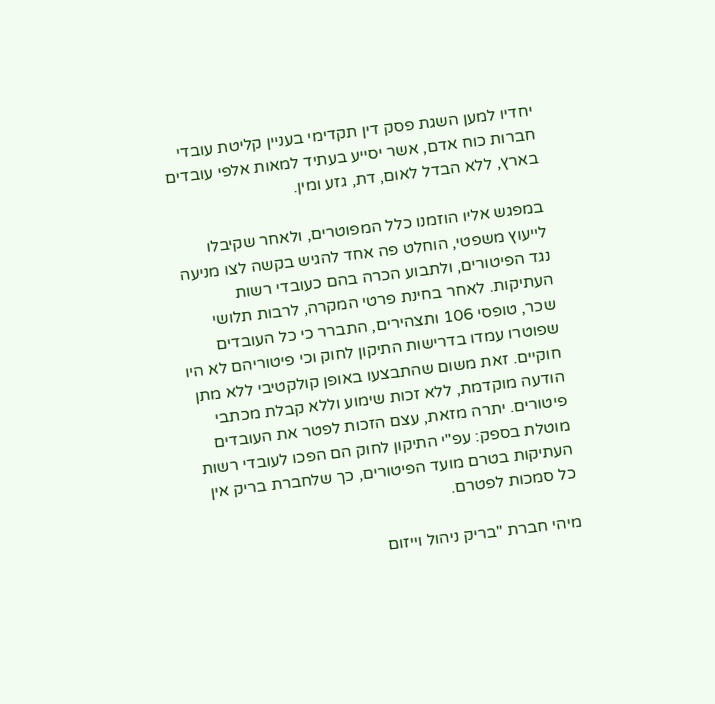יחדיו למען השגת פסק דין תקדימי בעניין קליטת עובדי חברות כוח אדם, אשר יסייע בעתיד למאות אלפי עובדים בארץ, ללא הבדל לאום, דת, גזע ומין.

במפגש אליו הוזמנו כלל המפוטרים, ולאחר שקיבלו לייעוץ משפטי, הוחלט פה אחד להגיש בקשה לצו מניעה נגד הפיטורים, ולתבוע הכרה בהם כעובדי רשות העתיקות. לאחר בחינת פרטי המקרה, לרבות תלושי שכר, טופסי 106 ותצהירים, התברר כי כל העובדים שפוטרו עמדו בדרישות התיקון לחוק וכי פיטוריהם לא היו חוקיים. זאת משום שהתבצעו באופן קולקטיבי ללא מתן הודעה מוקדמת, ללא זכות שימוע וללא קבלת מכתבי פיטורים. יתרה מזאת, עצם הזכות לפטר את העובדים מוטלת בספק: עפ"י התיקון לחוק הם הפכו לעובדי רשות העתיקות בטרם מועד הפיטורים, כך שלחברת בריק אין כל סמכות לפטרם.

מיהי חברת "בריק ניהול וייזום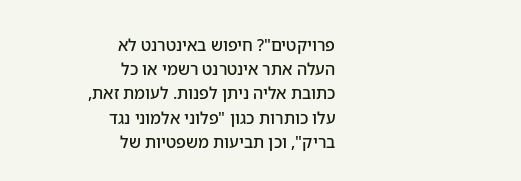פרויקטים"? חיפוש באינטרנט לא העלה אתר אינטרנט רשמי או כל כתובת אליה ניתן לפנות. לעומת זאת, עלו כותרות כגון "פלוני אלמוני נגד בריק", וכן תביעות משפטיות של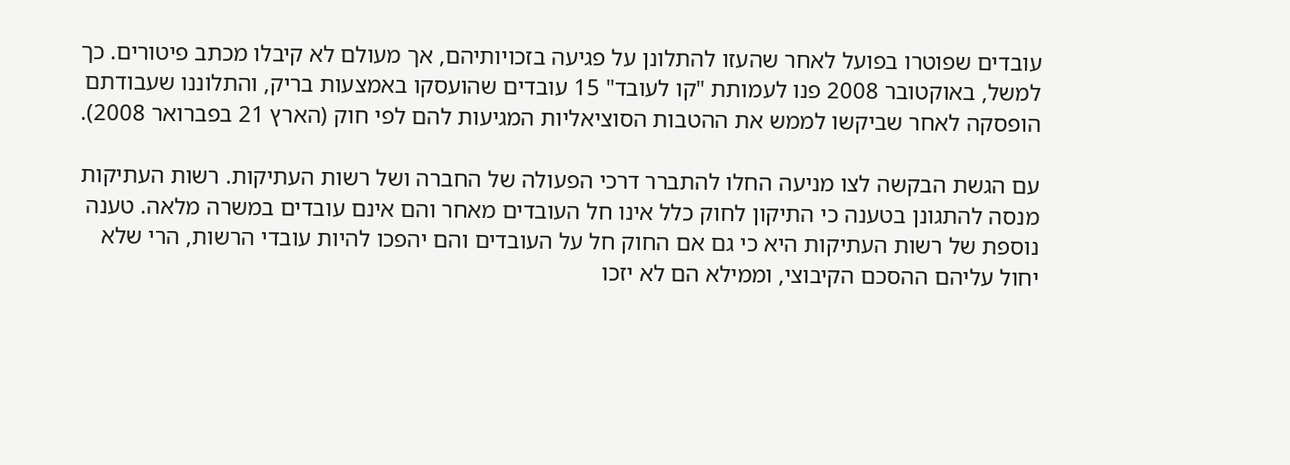עובדים שפוטרו בפועל לאחר שהעזו להתלונן על פגיעה בזכויותיהם, אך מעולם לא קיבלו מכתב פיטורים. כך למשל, באוקטובר 2008 פנו לעמותת "קו לעובד" 15 עובדים שהועסקו באמצעות בריק, והתלוננו שעבודתם הופסקה לאחר שביקשו לממש את ההטבות הסוציאליות המגיעות להם לפי חוק (הארץ 21 בפברואר 2008).

עם הגשת הבקשה לצו מניעה החלו להתברר דרכי הפעולה של החברה ושל רשות העתיקות. רשות העתיקות מנסה להתגונן בטענה כי התיקון לחוק כלל אינו חל העובדים מאחר והם אינם עובדים במשרה מלאה. טענה נוספת של רשות העתיקות היא כי גם אם החוק חל על העובדים והם יהפכו להיות עובדי הרשות, הרי שלא יחול עליהם ההסכם הקיבוצי, וממילא הם לא יזכו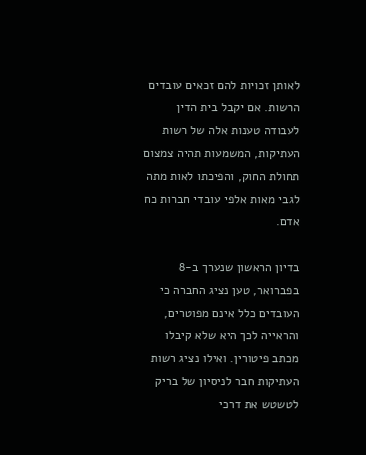לאותן זכויות להם זכאים עובדים הרשות. אם יקבל בית הדין לעבודה טענות אלה של רשות העתיקות, המשמעות תהיה צמצום תחולת החוק, והפיכתו לאות מתה לגבי מאות אלפי עובדי חברות כח אדם.

בדיון הראשון שנערך ב-8 בפברואר, טען נציג החברה כי העובדים כלל אינם מפוטרים, והראייה לכך היא שלא קיבלו מכתב פיטורין. ואילו נציג רשות העתיקות חבר לניסיון של בריק לטשטש את דרכי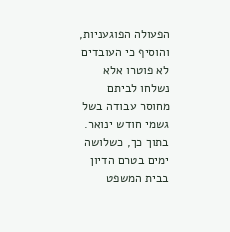הפעולה הפוגעניות, והוסיף כי העובדים לא פוטרו אלא נשלחו לביתם מחוסר עבודה בשל גשמי חודש ינואר. בתוך כך, כשלושה ימים בטרם הדיון בבית המשפט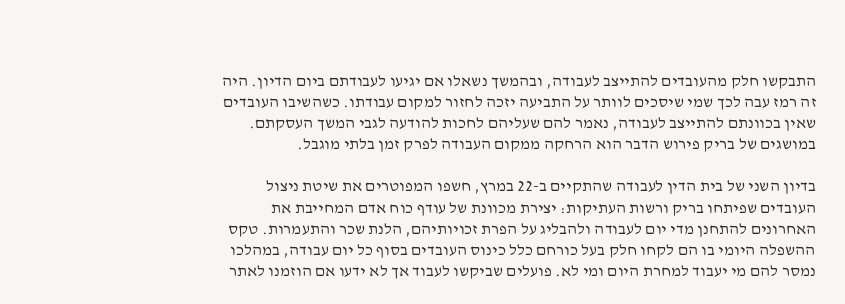התבקשו חלק מהעובדים להתייצב לעבודה, ובהמשך נשאלו אם יגיעו לעבודתם ביום הדיון. היה זה רמז עבה לכך שמי שיסכים לוותר על התביעה יזכה לחזור למקום עבודתו. כשהשיבו העובדים שאין בכוונתם להתייצב לעבודה, נאמר להם שעליהם לחכות להודעה לגבי המשך העסקתם. במושגים של בריק פירוש הדבר הוא הרחקה ממקום העבודה לפרק זמן בלתי מוגבל.

בדיון השני של בית הדין לעבודה שהתקיים ב-22 במרץ, חשפו המפוטרים את שיטת ניצול העובדים שפיתחו בריק ורשות העתיקות: יצירת מכוונת של עודף כוח אדם המחייבת את האחרונים להתחנן מדי יום לעבודה ולהבליג על הפרת זכויותיהם, הלנת שכר והתעמרות. טקס ההשפלה היומי בו הם לקחו חלק בעל כורחם כלל כינוס העובדים בסוף כל יום עבודה, במהלכו נמסר להם מי יעבוד למחרת היום ומי לא. פועלים שביקשו לעבוד אך לא ידעו אם הוזמנו לאתר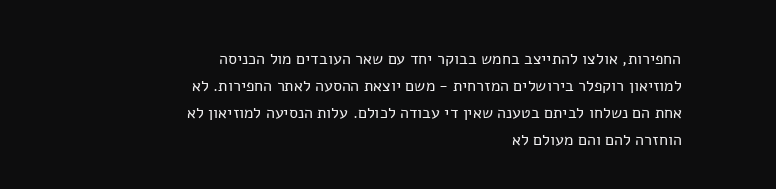החפירות, אולצו להתייצב בחמש בבוקר יחד עם שאר העובדים מול הכניסה למוזיאון רוקפלר בירושלים המזרחית - משם יוצאת ההסעה לאתר החפירות. לא אחת הם נשלחו לביתם בטענה שאין די עבודה לכולם. עלות הנסיעה למוזיאון לא הוחזרה להם והם מעולם לא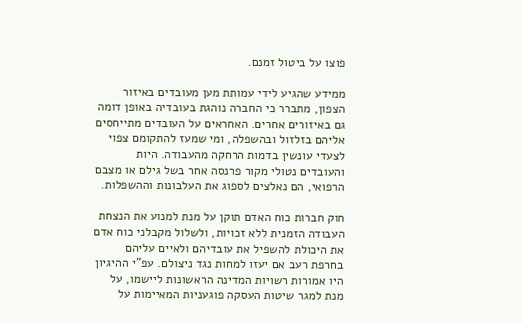פוצו על ביטול זמנם.

ממידע שהגיע לידי עמותת מען מעובדים באיזור הצפון, מתברר כי החברה נוהגת בעובדיה באופן דומה גם באיזורים אחרים. האחראים על העובדים מתייחסים אליהם בזלזול ובהשפלה, ומי שמעז להתקומם צפוי לצעדי עונשין בדמות הרחקה מהעבודה. היות והעובדים נטולי מקור פרנסה אחר בשל גילם או מצבם הרפואי, הם נאלצים לספוג את העלבונות וההשפלות.

חוק חברות כוח האדם תוקן על מנת למנוע את הנצחת העבודה הזמנית ללא זכויות, ולשלול מקבלני כוח אדם את היכולת להשפיל את עובדיהם ולאיים עליהם בחרפת רעב אם יעזו למחות נגד ניצולם. עפ"י ההיגיון היו אמורות רשויות המדינה הראשונות ליישמו, על מנת למגר שיטות העסקה פוגעניות המאיימות על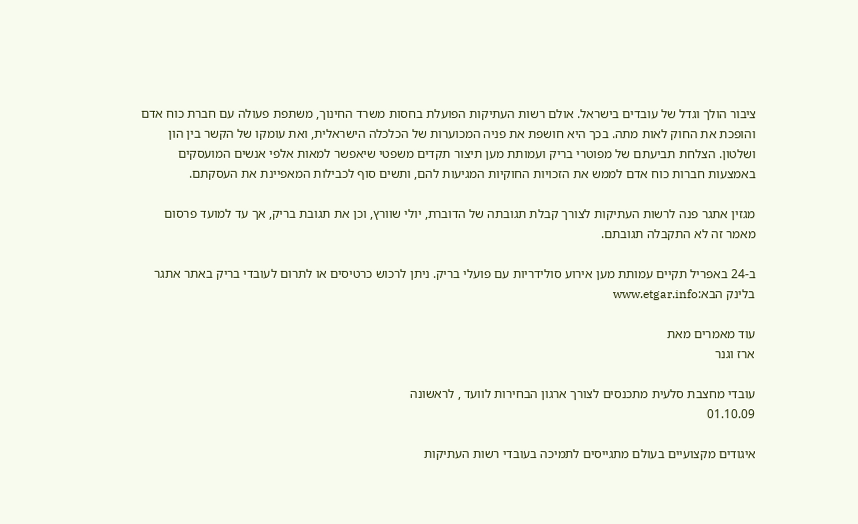ציבור הולך וגדל של עובדים בישראל. אולם רשות העתיקות הפועלת בחסות משרד החינוך, משתפת פעולה עם חברת כוח אדם והופכת את החוק לאות מתה. בכך היא חושפת את פניה המכוערות של הכלכלה הישראלית, ואת עומקו של הקשר בין הון ושלטון. הצלחת תביעתם של מפוטרי בריק ועמותת מען תיצור תקדים משפטי שיאפשר למאות אלפי אנשים המועסקים באמצעות חברות כוח אדם לממש את הזכויות החוקיות המגיעות להם, ותשים סוף לכבילות המאפיינת את העסקתם.

מגזין אתגר פנה לרשות העתיקות לצורך קבלת תגובתה של הדוברת, יולי שוורץ, וכן את תגובת בריק, אך עד למועד פרסום מאמר זה לא התקבלה תגובתם.

ב-24 באפריל תקיים עמותת מען אירוע סולידריות עם פועלי בריק. ניתן לרכוש כרטיסים או לתרום לעובדי בריק באתר אתגר בלינק הבא:www.etgar.info

עוד מאמרים מאת
ארז וגנר

עובדי מחצבת סלעית מתכנסים לצורך ארגון הבחירות לוועד , לראשונה
01.10.09

איגודים מקצועיים בעולם מתגייסים לתמיכה בעובדי רשות העתיקות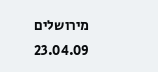מירושלים
23.04.09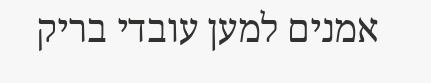אמנים למען עובדי בריק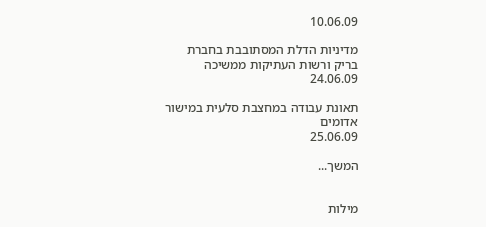10.06.09

מדיניות הדלת המסתובבת בחברת בריק ורשות העתיקות ממשיכה
24.06.09

תאונת עבודה במחצבת סלעית במישור אדומים
25.06.09

המשך...


מילות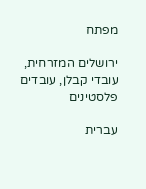מפתח

ירושלים המזרחית, עובדי קבלן, עובדים פלסטינים

עברית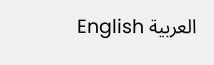العربية English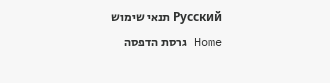Русский תנאי שימוש
Home גרסת הדפסה